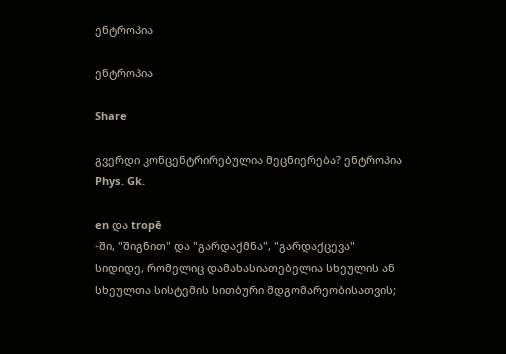ენტროპია

ენტროპია

Share

გვერდი კონცენტრირებულია მეცნიერება? ენტროპია
Phys. Gk.

en და tropē
-ში, "შიგნით" და "გარდაქმნა", "გარდაქცევა"
სიდიდე, რომელიც დამახასიათებელია სხეულის ან სხეულთა სისტემის სითბური მდგომარეობისათვის;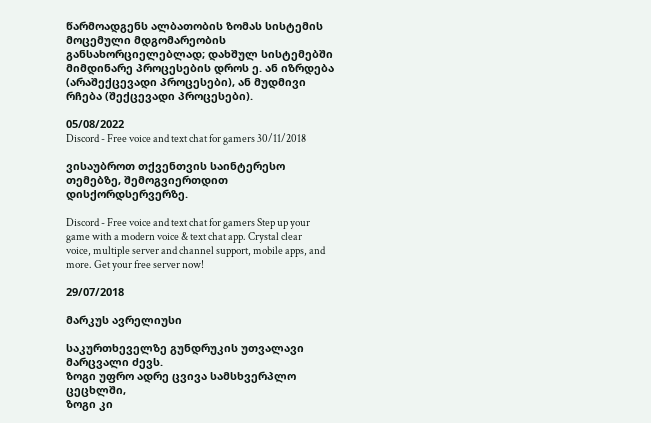წარმოადგენს ალბათობის ზომას სისტემის მოცემული მდგომარეობის განსახორციელებლად; დახშულ სისტემებში მიმდინარე პროცესების დროს ე. ან იზრდება (არაშექცევადი პროცესები), ან მუდმივი რჩება (შექცევადი პროცესები).

05/08/2022
Discord - Free voice and text chat for gamers 30/11/2018

ვისაუბროთ თქვენთვის საინტერესო თემებზე, შემოგვიერთდით დისქორდსერვერზე.

Discord - Free voice and text chat for gamers Step up your game with a modern voice & text chat app. Crystal clear voice, multiple server and channel support, mobile apps, and more. Get your free server now!

29/07/2018

მარკუს ავრელიუსი

საკურთხეველზე გუნდრუკის უთვალავი მარცვალი ძევს.
ზოგი უფრო ადრე ცვივა სამსხვერპლო ცეცხლში,
ზოგი კი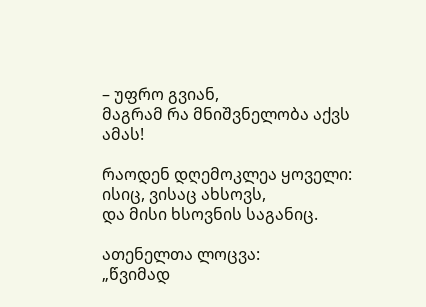– უფრო გვიან,
მაგრამ რა მნიშვნელობა აქვს ამას!

რაოდენ დღემოკლეა ყოველი:
ისიც, ვისაც ახსოვს,
და მისი ხსოვნის საგანიც.

ათენელთა ლოცვა:
„წვიმად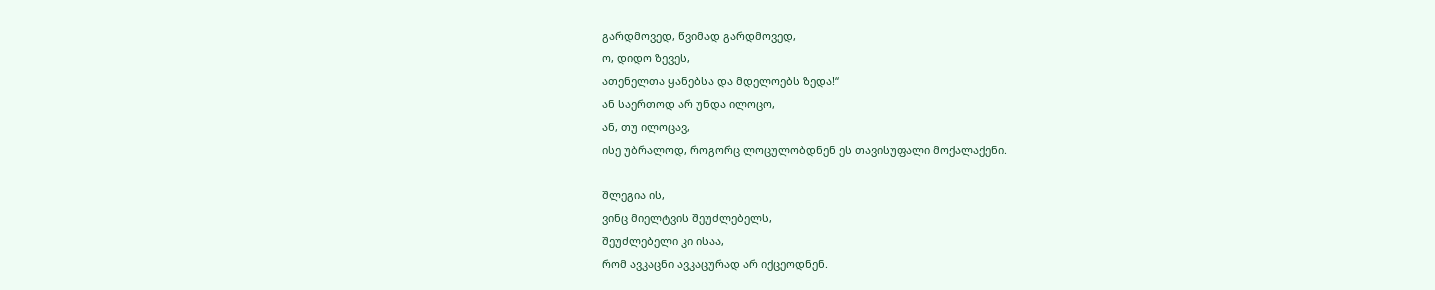გარდმოვედ, წვიმად გარდმოვედ,
ო, დიდო ზევეს,
ათენელთა ყანებსა და მდელოებს ზედა!“
ან საერთოდ არ უნდა ილოცო,
ან, თუ ილოცავ,
ისე უბრალოდ, როგორც ლოცულობდნენ ეს თავისუფალი მოქალაქენი.

შლეგია ის,
ვინც მიელტვის შეუძლებელს,
შეუძლებელი კი ისაა,
რომ ავკაცნი ავკაცურად არ იქცეოდნენ.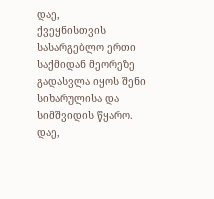დაე,
ქვეყნისთვის სასარგებლო ერთი საქმიდან მეორეზე გადასვლა იყოს შენი სიხარულისა და სიმშვიდის წყარო.
დაე,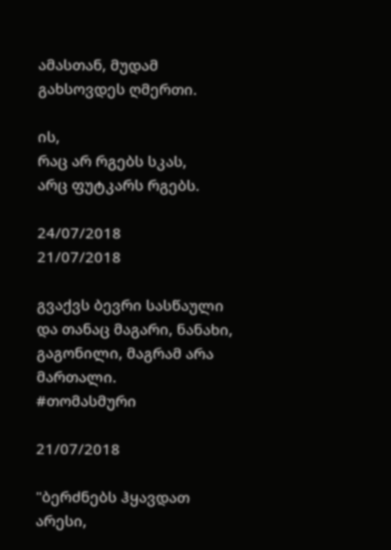ამასთან, მუდამ გახსოვდეს ღმერთი.

ის,
რაც არ რგებს სკას,
არც ფუტკარს რგებს.

24/07/2018
21/07/2018

გვაქვს ბევრი სასწაული და თანაც მაგარი, ნანახი, გაგონილი, მაგრამ არა მართალი.
#თომასმური

21/07/2018

"ბერძნებს ჰყავდათ არესი,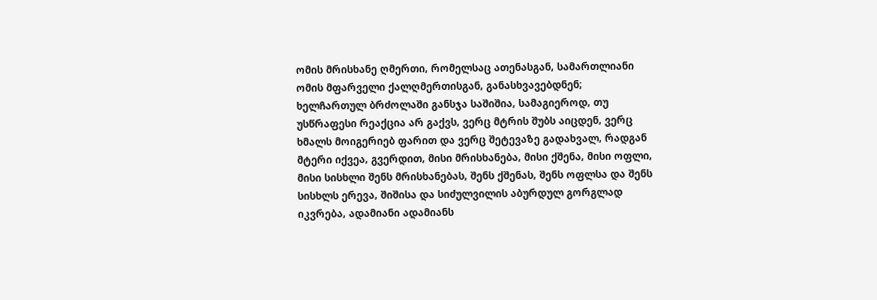ომის მრისხანე ღმერთი, რომელსაც ათენასგან, სამართლიანი ომის მფარველი ქალღმერთისგან, განასხვავებდნენ; ხელჩართულ ბრძოლაში განსჯა საშიშია, სამაგიეროდ, თუ უსწრაფესი რეაქცია არ გაქვს, ვერც მტრის შუბს აიცდენ, ვერც ხმალს მოიგერიებ ფარით და ვერც შეტევაზე გადახვალ, რადგან მტერი იქვეა, გვერდით, მისი მრისხანება, მისი ქშენა, მისი ოფლი, მისი სისხლი შენს მრისხანებას, შენს ქშენას, შენს ოფლსა და შენს სისხლს ერევა, შიშისა და სიძულვილის აბურდულ გორგლად იკვრება, ადამიანი ადამიანს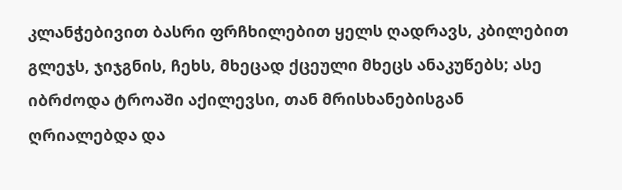კლანჭებივით ბასრი ფრჩხილებით ყელს ღადრავს, კბილებით გლეჯს, ჯიჯგნის, ჩეხს, მხეცად ქცეული მხეცს ანაკუწებს; ასე იბრძოდა ტროაში აქილევსი, თან მრისხანებისგან ღრიალებდა და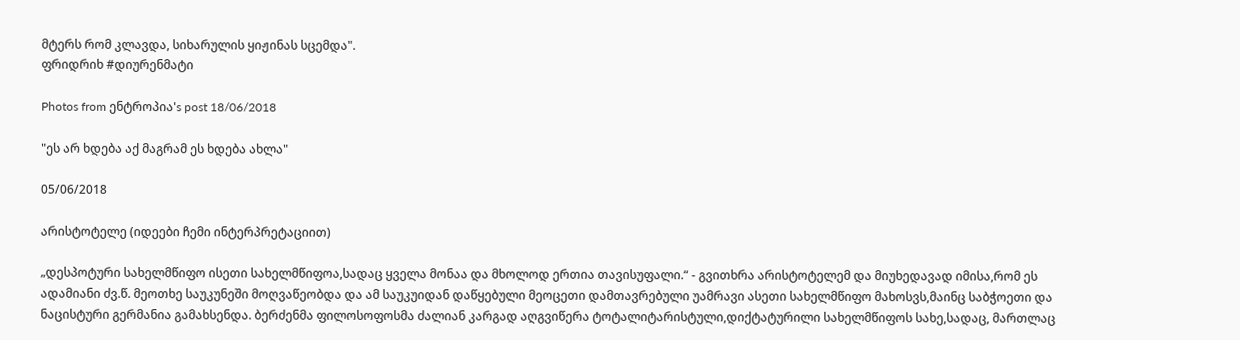მტერს რომ კლავდა, სიხარულის ყიჟინას სცემდა".
ფრიდრიხ #დიურენმატი

Photos from ენტროპია's post 18/06/2018

"ეს არ ხდება აქ მაგრამ ეს ხდება ახლა"

05/06/2018

არისტოტელე (იდეები ჩემი ინტერპრეტაციით)

„დესპოტური სახელმწიფო ისეთი სახელმწიფოა,სადაც ყველა მონაა და მხოლოდ ერთია თავისუფალი.“ - გვითხრა არისტოტელემ და მიუხედავად იმისა,რომ ეს ადამიანი ძვ.წ. მეოთხე საუკუნეში მოღვაწეობდა და ამ საუკუიდან დაწყებული მეოცეთი დამთავრებული უამრავი ასეთი სახელმწიფო მახოსვს,მაინც საბჭოეთი და ნაცისტური გერმანია გამახსენდა. ბერძენმა ფილოსოფოსმა ძალიან კარგად აღგვიწერა ტოტალიტარისტული,დიქტატურილი სახელმწიფოს სახე,სადაც, მართლაც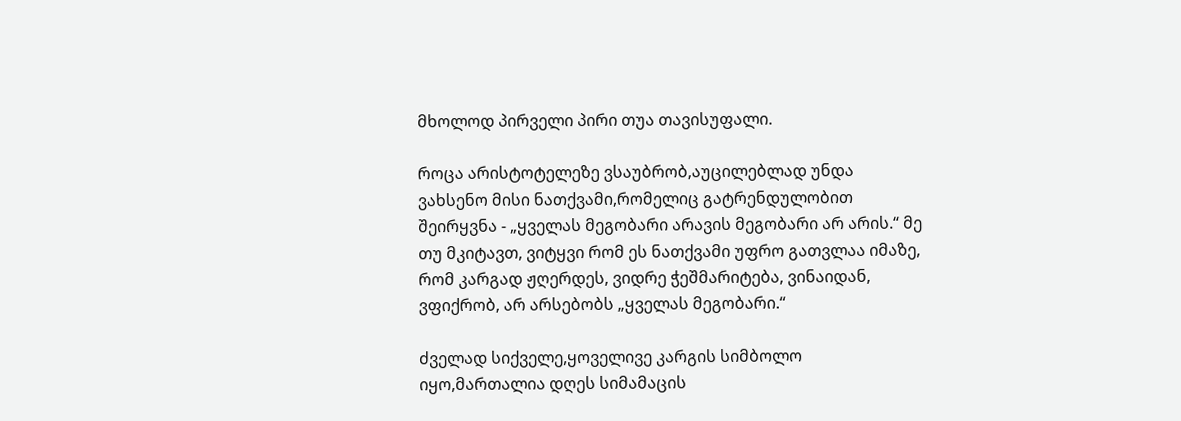მხოლოდ პირველი პირი თუა თავისუფალი.

როცა არისტოტელეზე ვსაუბრობ,აუცილებლად უნდა ვახსენო მისი ნათქვამი,რომელიც გატრენდულობით შეირყვნა - „ყველას მეგობარი არავის მეგობარი არ არის.“ მე თუ მკიტავთ, ვიტყვი რომ ეს ნათქვამი უფრო გათვლაა იმაზე, რომ კარგად ჟღერდეს, ვიდრე ჭეშმარიტება, ვინაიდან, ვფიქრობ, არ არსებობს „ყველას მეგობარი.“

ძველად სიქველე,ყოველივე კარგის სიმბოლო იყო,მართალია დღეს სიმამაცის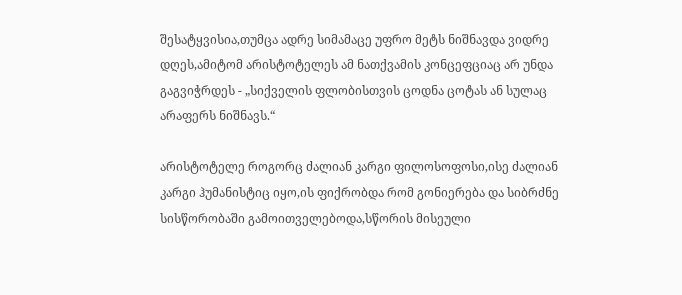შესატყვისია,თუმცა ადრე სიმამაცე უფრო მეტს ნიშნავდა ვიდრე დღეს,ამიტომ არისტოტელეს ამ ნათქვამის კონცეფციაც არ უნდა გაგვიჭრდეს - „სიქველის ფლობისთვის ცოდნა ცოტას ან სულაც არაფერს ნიშნავს.“

არისტოტელე როგორც ძალიან კარგი ფილოსოფოსი,ისე ძალიან კარგი ჰუმანისტიც იყო,ის ფიქრობდა რომ გონიერება და სიბრძნე სისწორობაში გამოითველებოდა,სწორის მისეული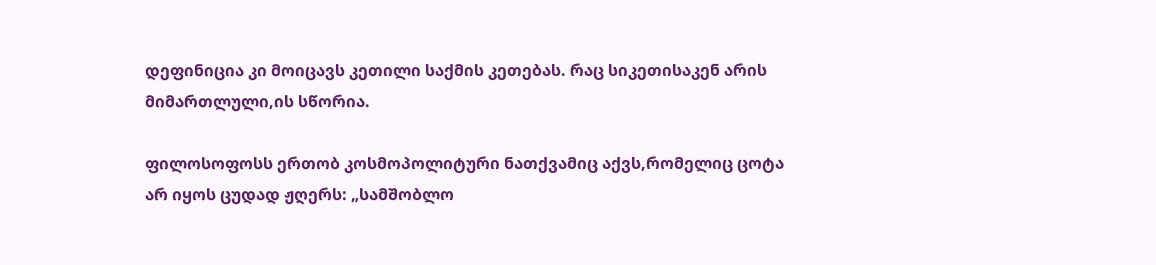დეფინიცია კი მოიცავს კეთილი საქმის კეთებას. რაც სიკეთისაკენ არის მიმართლული,ის სწორია.

ფილოსოფოსს ერთობ კოსმოპოლიტური ნათქვამიც აქვს,რომელიც ცოტა არ იყოს ცუდად ჟღერს: „სამშობლო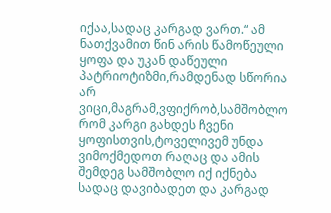იქაა,სადაც კარგად ვართ.“ ამ ნათქვამით წინ არის წამოწეული ყოფა და უკან დაწეული პატრიოტიზმი,რამდენად სწორია არ ვიცი,მაგრამ,ვფიქრობ,სამშობლო რომ კარგი გახდეს ჩვენი ყოფისთვის,ტოველივემ უნდა ვიმოქმედოთ რაღაც და ამის შემდეგ სამშობლო იქ იქნება სადაც დავიბადეთ და კარგად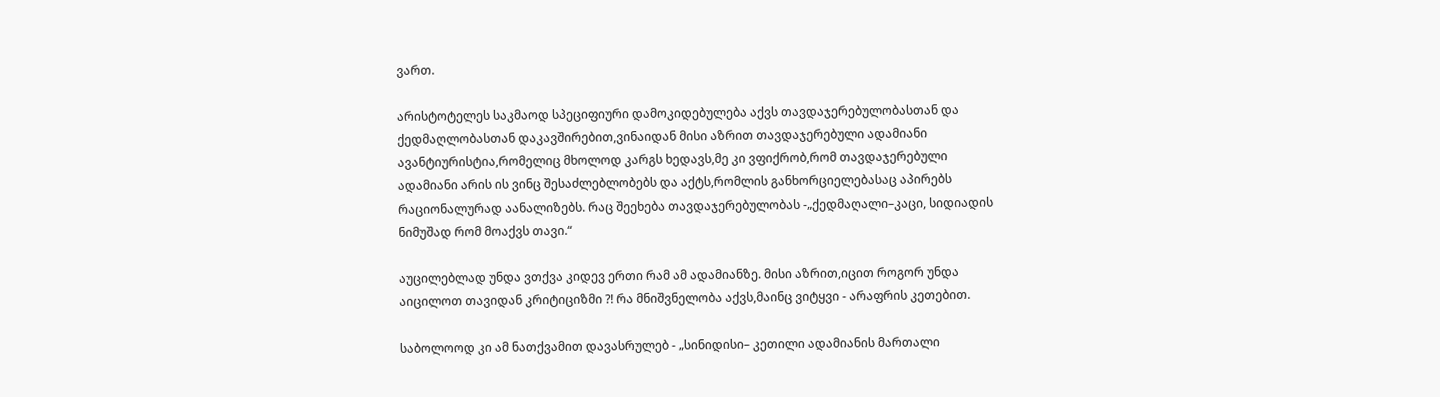ვართ.

არისტოტელეს საკმაოდ სპეციფიური დამოკიდებულება აქვს თავდაჯერებულობასთან და ქედმაღლობასთან დაკავშირებით,ვინაიდან მისი აზრით თავდაჯერებული ადამიანი ავანტიურისტია,რომელიც მხოლოდ კარგს ხედავს,მე კი ვფიქრობ,რომ თავდაჯერებული ადამიანი არის ის ვინც შესაძლებლობებს და აქტს,რომლის განხორციელებასაც აპირებს რაციონალურად აანალიზებს. რაც შეეხება თავდაჯერებულობას -„ქედმაღალი–კაცი, სიდიადის ნიმუშად რომ მოაქვს თავი.“

აუცილებლად უნდა ვთქვა კიდევ ერთი რამ ამ ადამიანზე. მისი აზრით,იცით როგორ უნდა აიცილოთ თავიდან კრიტიციზმი ?! რა მნიშვნელობა აქვს,მაინც ვიტყვი - არაფრის კეთებით.

საბოლოოდ კი ამ ნათქვამით დავასრულებ - „სინიდისი– კეთილი ადამიანის მართალი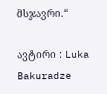მსჯავრი.“

ავტირი : Luka Bakuradze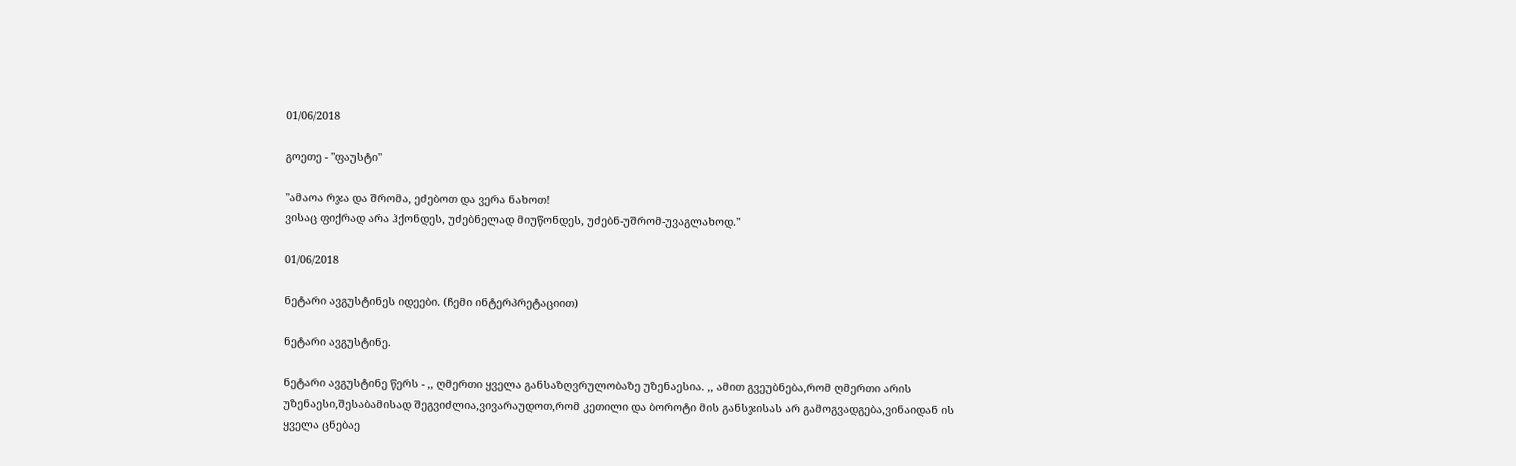01/06/2018

გოეთე - "ფაუსტი"

"ამაოა რჯა და შრომა, ეძებოთ და ვერა ნახოთ!
ვისაც ფიქრად არა ჰქონდეს, უძებნელად მიუწონდეს, უძებნ-უშრომ-უვაგლახოდ."

01/06/2018

ნეტარი ავგუსტინეს იდეები. (ჩემი ინტერპრეტაციით)

ნეტარი ავგუსტინე.

ნეტარი ავგუსტინე წერს - ,, ღმერთი ყველა განსაზღვრულობაზე უზენაესია. ,, ამით გვეუბნება,რომ ღმერთი არის უზენაესი,შესაბამისად შეგვიძლია,ვივარაუდოთ,რომ კეთილი და ბოროტი მის განსჯისას არ გამოგვადგება,ვინაიდან ის ყველა ცნებაე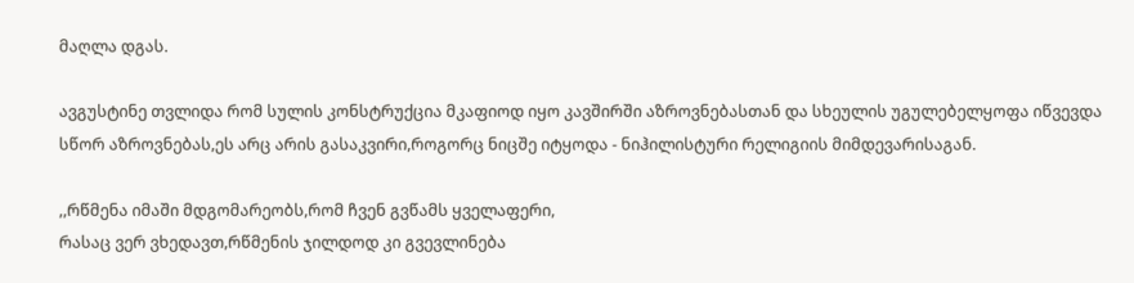მაღლა დგას.

ავგუსტინე თვლიდა რომ სულის კონსტრუქცია მკაფიოდ იყო კავშირში აზროვნებასთან და სხეულის უგულებელყოფა იწვევდა სწორ აზროვნებას,ეს არც არის გასაკვირი,როგორც ნიცშე იტყოდა - ნიჰილისტური რელიგიის მიმდევარისაგან.

,,რწმენა იმაში მდგომარეობს,რომ ჩვენ გვწამს ყველაფერი,
რასაც ვერ ვხედავთ,რწმენის ჯილდოდ კი გვევლინება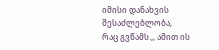იმისი დანახვის შესაძლებლობა,
რაც გვწამს.,, ამით ის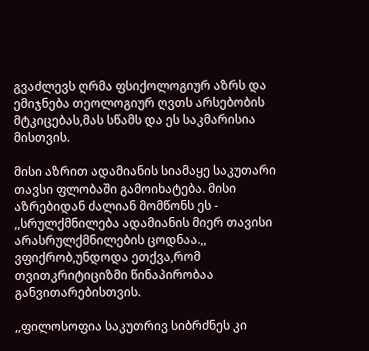გვაძლევს ღრმა ფსიქოლოგიურ აზრს და ემიჯნება თეოლოგიურ ღვთს არსებობის მტკიცებას,მას სწამს და ეს საკმარისია მისთვის.

მისი აზრით ადამიანის სიამაყე საკუთარი თავსი ფლობაში გამოიხატება. მისი აზრებიდან ძალიან მომწონს ეს - ,,სრულქმნილება ადამიანის მიერ თავისი არასრულქმნილების ცოდნაა.,, ვფიქრობ,უნდოდა ეთქვა,რომ თვითკრიტიციზმი წინაპირობაა განვითარებისთვის.

,,ფილოსოფია საკუთრივ სიბრძნეს კი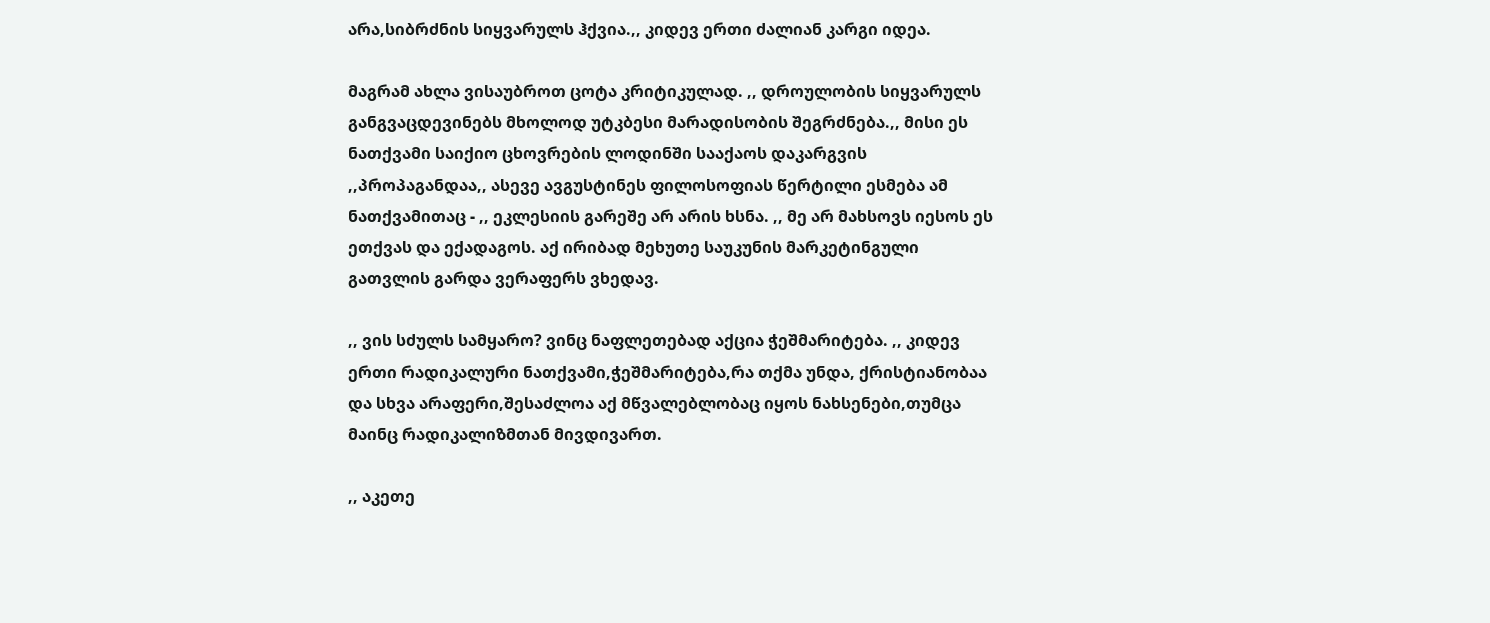არა,სიბრძნის სიყვარულს ჰქვია.,, კიდევ ერთი ძალიან კარგი იდეა.

მაგრამ ახლა ვისაუბროთ ცოტა კრიტიკულად. ,, დროულობის სიყვარულს განგვაცდევინებს მხოლოდ უტკბესი მარადისობის შეგრძნება.,, მისი ეს ნათქვამი საიქიო ცხოვრების ლოდინში სააქაოს დაკარგვის ,,პროპაგანდაა,, ასევე ავგუსტინეს ფილოსოფიას წერტილი ესმება ამ ნათქვამითაც - ,, ეკლესიის გარეშე არ არის ხსნა. ,, მე არ მახსოვს იესოს ეს ეთქვას და ექადაგოს. აქ ირიბად მეხუთე საუკუნის მარკეტინგული გათვლის გარდა ვერაფერს ვხედავ.

,, ვის სძულს სამყარო? ვინც ნაფლეთებად აქცია ჭეშმარიტება. ,, კიდევ ერთი რადიკალური ნათქვამი,ჭეშმარიტება,რა თქმა უნდა, ქრისტიანობაა და სხვა არაფერი,შესაძლოა აქ მწვალებლობაც იყოს ნახსენები,თუმცა მაინც რადიკალიზმთან მივდივართ.

,, აკეთე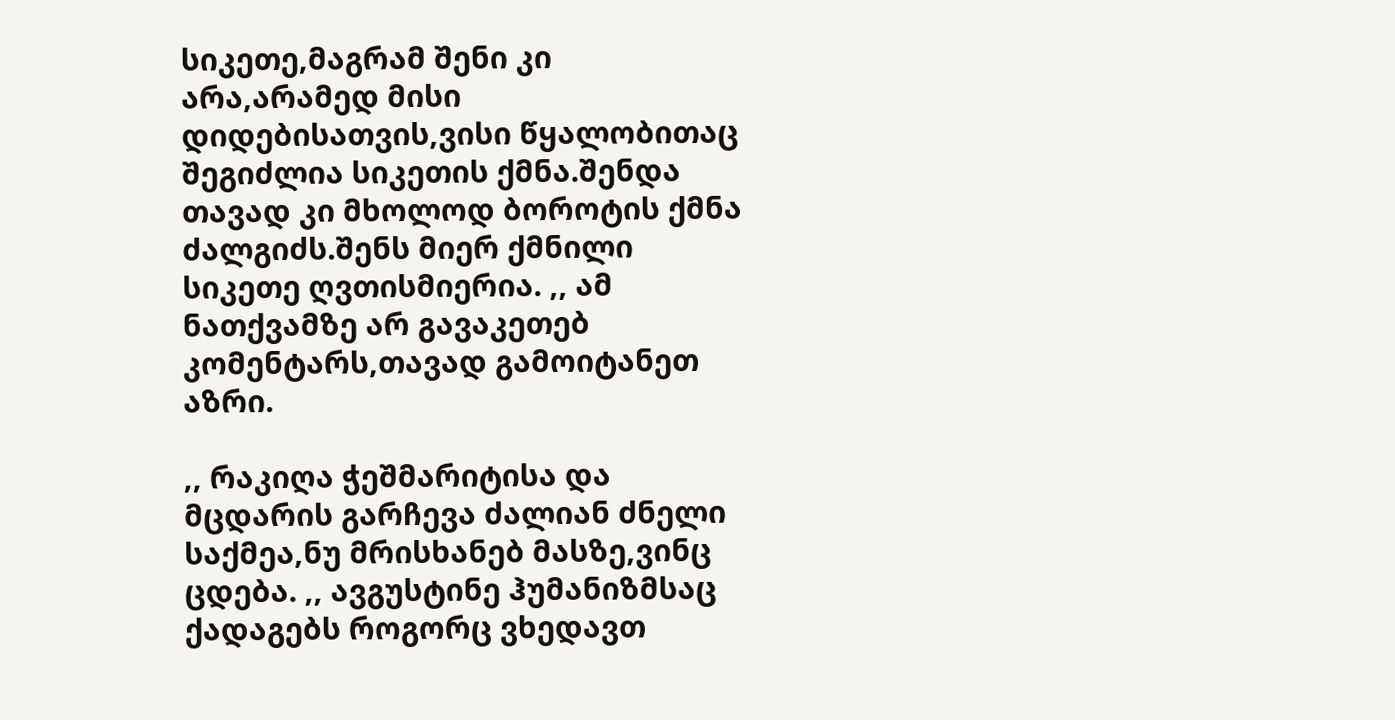სიკეთე,მაგრამ შენი კი არა,არამედ მისი დიდებისათვის,ვისი წყალობითაც შეგიძლია სიკეთის ქმნა.შენდა თავად კი მხოლოდ ბოროტის ქმნა ძალგიძს.შენს მიერ ქმნილი სიკეთე ღვთისმიერია. ,, ამ ნათქვამზე არ გავაკეთებ კომენტარს,თავად გამოიტანეთ აზრი.

,, რაკიღა ჭეშმარიტისა და მცდარის გარჩევა ძალიან ძნელი საქმეა,ნუ მრისხანებ მასზე,ვინც ცდება. ,, ავგუსტინე ჰუმანიზმსაც ქადაგებს როგორც ვხედავთ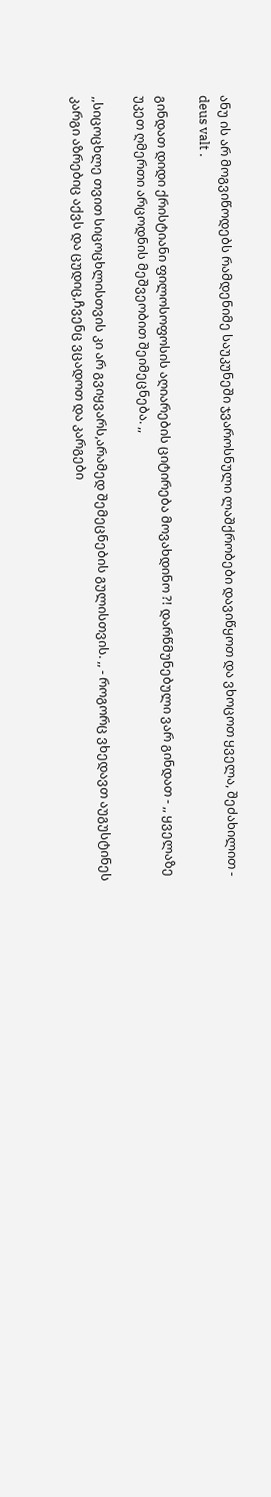ანუ ის არ მოგვიწოდებს რამდენიმე საუკუნეში ჯვაროსნული ლაშქრობები დავიწყოთ და ვხოცოთ ყველა, შეძახილით - deus valt .

გინდათ დიდი ქრისტიანი ფილოსოფოსის აღიარების ციტირება მოვახდინო ?! დარწმუნებული ვარ გინდათ - ,, ყველაზე უკეთ ღმერთი არცოდნის მეშვეობით შეიმეცნება. ,,

,,სიცოცხლე თვით სიცოცხლისთვის კი არ გვიყვარს,არამედ შემეცნების გულისთვის. ,, - როგორც ვხედავთ აუგუსტინეს კარგი აზრებიც აქვს და ცუდიც,ჩვენც ვცადოთ და კარგები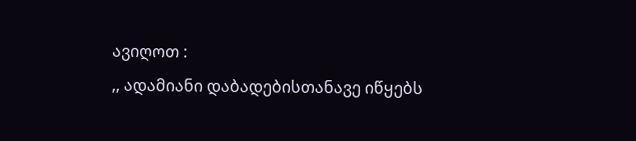ავიღოთ :
,, ადამიანი დაბადებისთანავე იწყებს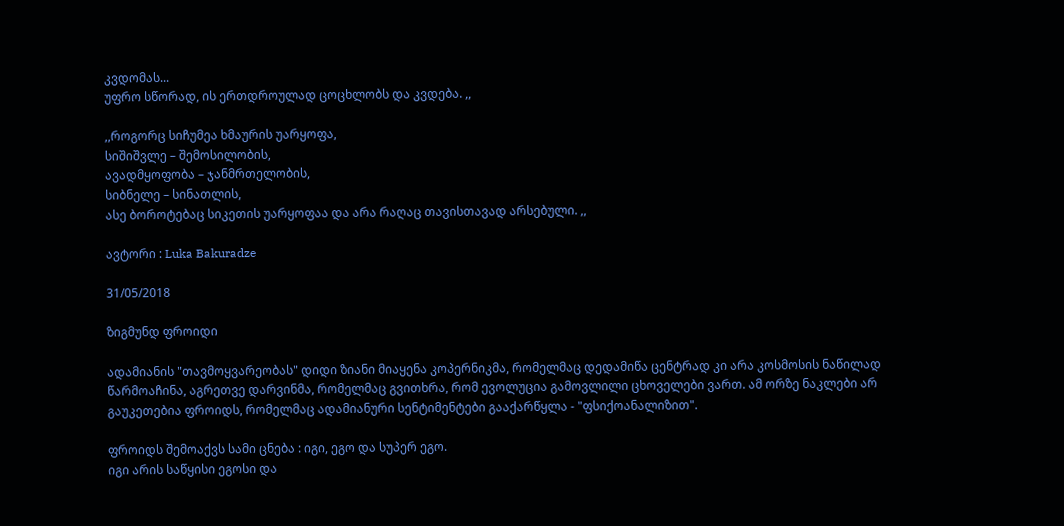კვდომას...
უფრო სწორად, ის ერთდროულად ცოცხლობს და კვდება. ,,

,,როგორც სიჩუმეა ხმაურის უარყოფა,
სიშიშვლე – შემოსილობის,
ავადმყოფობა – ჯანმრთელობის,
სიბნელე – სინათლის,
ასე ბოროტებაც სიკეთის უარყოფაა და არა რაღაც თავისთავად არსებული. ,,

ავტორი : Luka Bakuradze

31/05/2018

ზიგმუნდ ფროიდი

ადამიანის "თავმოყვარეობას" დიდი ზიანი მიაყენა კოპერნიკმა, რომელმაც დედამიწა ცენტრად კი არა კოსმოსის ნაწილად წარმოაჩინა, აგრეთვე დარვინმა, რომელმაც გვითხრა, რომ ევოლუცია გამოვლილი ცხოველები ვართ. ამ ორზე ნაკლები არ გაუკეთებია ფროიდს, რომელმაც ადამიანური სენტიმენტები გააქარწყლა - "ფსიქოანალიზით".

ფროიდს შემოაქვს სამი ცნება : იგი, ეგო და სუპერ ეგო.
იგი არის საწყისი ეგოსი და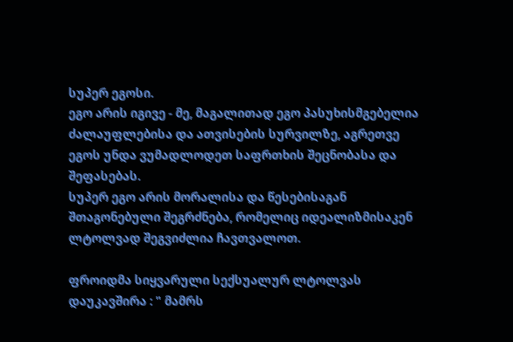სუპერ ეგოსი.
ეგო არის იგივე - მე, მაგალითად ეგო პასუხისმგებელია ძალაუფლებისა და ათვისების სურვილზე, აგრეთვე ეგოს უნდა ვუმადლოდეთ საფრთხის შეცნობასა და შეფასებას.
სუპერ ეგო არის მორალისა და წესებისაგან შთაგონებული შეგრძნება, რომელიც იდეალიზმისაკენ ლტოლვად შეგვიძლია ჩავთვალოთ.

ფროიდმა სიყვარული სექსუალურ ლტოლვას დაუკავშირა : " მამრს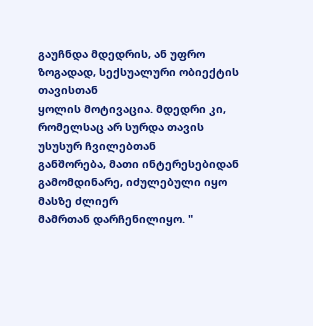გაუჩნდა მდედრის, ან უფრო ზოგადად, სექსუალური ობიექტის თავისთან
ყოლის მოტივაცია. მდედრი კი, რომელსაც არ სურდა თავის უსუსურ ჩვილებთან
განშორება, მათი ინტერესებიდან გამომდინარე, იძულებული იყო მასზე ძლიერ
მამრთან დარჩენილიყო. "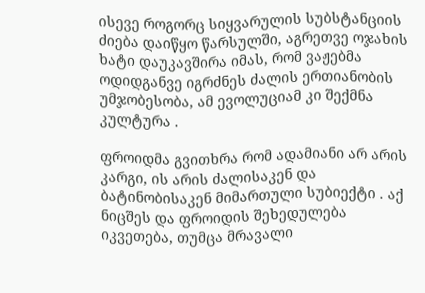ისევე როგორც სიყვარულის სუბსტანციის ძიება დაიწყო წარსულში, აგრეთვე ოჯახის ხატი დაუკავშირა იმას, რომ ვაჟებმა ოდიდგანვე იგრძნეს ძალის ერთიანობის უმჯობესობა, ამ ევოლუციამ კი შექმნა კულტურა .

ფროიდმა გვითხრა რომ ადამიანი არ არის კარგი, ის არის ძალისაკენ და ბატინობისაკენ მიმართული სუბიექტი . აქ ნიცშეს და ფროიდის შეხედულება იკვეთება, თუმცა მრავალი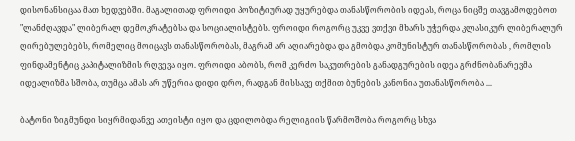დისონანსიცაა მათ ხედვებში. მაგალითად ფროიდი პოზიტიურად უყურებდა თანასწორობის იდეას, როცა ნიცშე თავგამოდებოთ "ლანძღავდა" ლიბერალ დემოკრატებსა და სოციალისტებს. ფროიდი როგორც უკვე ვთქვი მხარს უჭერდა კლასიკურ ლიბერალურ ღირებულებებს, რომელიც მოიცავს თანასწორობას, მაგრამ არ აღიარებდა და გმობდა კომუნისტურ თანასწორობას , რომლის ფინდამენტიც კაპიტალიზმის რღვევა იყო. ფროიდი აბობს, რომ კერძო საკუთრების განადგურების იდეა გრძნობანარევმა იდეალიზმა სშობა, თუმცა ამას არ უწერია დიდი დრო, რადგან მისსავე თქმით ბუნების კანონია უთანასწორობა ...

ბატონი ზიგმუნდი სიყრმიდანვე ათეისტი იყო და ცდილობდა რელიგიის წარმოშობა როგორც სხვა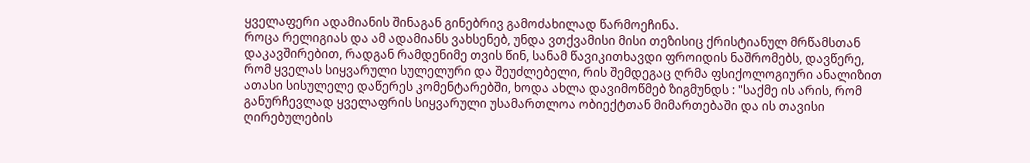ყველაფერი ადამიანის შინაგან გინებრივ გამოძახილად წარმოეჩინა.
როცა რელიგიას და ამ ადამიანს ვახსენებ, უნდა ვთქვამისი მისი თეზისიც ქრისტიანულ მრწამსთან დაკავშირებით, რადგან რამდენიმე თვის წინ, სანამ წავიკითხავდი ფროიდის ნაშრომებს, დავწერე, რომ ყველას სიყვარული სულელური და შეუძლებელი, რის შემდეგაც ღრმა ფსიქოლოგიური ანალიზით ათასი სისულელე დაწერეს კომენტარებში, ხოდა ახლა დავიმოწმებ ზიგმუნდს : "საქმე ის არის, რომ განურჩევლად ყველაფრის სიყვარული უსამართლოა ობიექტთან მიმართებაში და ის თავისი ღირებულების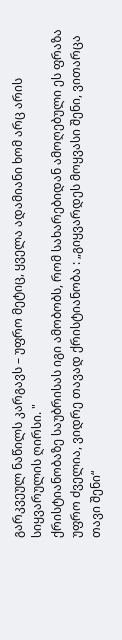გარკვეულ ნაწილს კარგავს – უფრო მეტიც, ყველა ადამიანი ხომ არც არის სიყვარულის ღირსი. "
ქრისტიანობაზე საუბრისას იგი ამობობს, რომ სახარებიდან ამოღებული ეს ფრაზა უფრო ძველია, ვიდრე თავად ქრისტიანობა : „გიყვარდეს მოყვასი შენი, ვითარცა თავი შენი“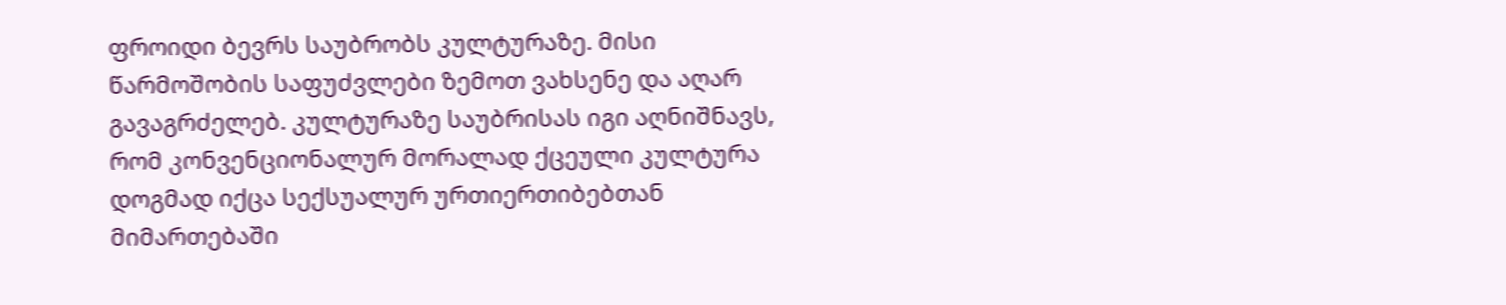ფროიდი ბევრს საუბრობს კულტურაზე. მისი წარმოშობის საფუძვლები ზემოთ ვახსენე და აღარ გავაგრძელებ. კულტურაზე საუბრისას იგი აღნიშნავს, რომ კონვენციონალურ მორალად ქცეული კულტურა დოგმად იქცა სექსუალურ ურთიერთიბებთან მიმართებაში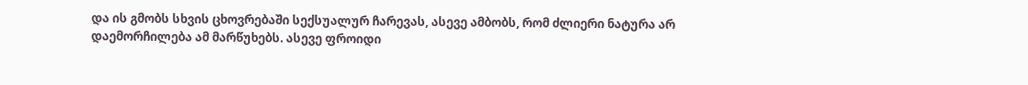და ის გმობს სხვის ცხოვრებაში სექსუალურ ჩარევას, ასევე ამბობს, რომ ძლიერი ნატურა არ დაემორჩილება ამ მარწუხებს. ასევე ფროიდი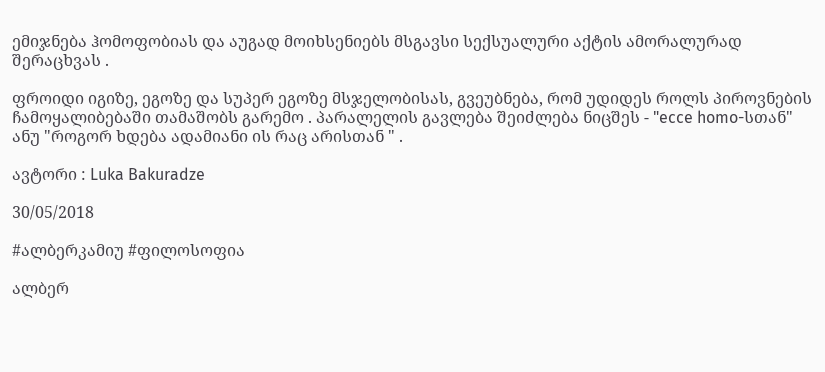ემიჯნება ჰომოფობიას და აუგად მოიხსენიებს მსგავსი სექსუალური აქტის ამორალურად შერაცხვას .

ფროიდი იგიზე, ეგოზე და სუპერ ეგოზე მსჯელობისას, გვეუბნება, რომ უდიდეს როლს პიროვნების ჩამოყალიბებაში თამაშობს გარემო . პარალელის გავლება შეიძლება ნიცშეს - "ecce homo-სთან" ანუ "როგორ ხდება ადამიანი ის რაც არისთან " .

ავტორი : Luka Bakuradze

30/05/2018

#ალბერკამიუ #ფილოსოფია

ალბერ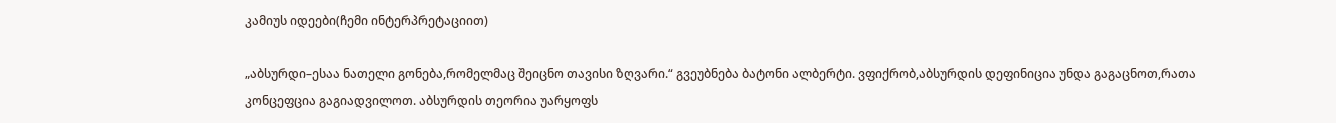კამიუს იდეები(ჩემი ინტერპრეტაციით)

„აბსურდი–ესაა ნათელი გონება,რომელმაც შეიცნო თავისი ზღვარი.“ გვეუბნება ბატონი ალბერტი. ვფიქრობ,აბსურდის დეფინიცია უნდა გაგაცნოთ,რათა კონცეფცია გაგიადვილოთ. აბსურდის თეორია უარყოფს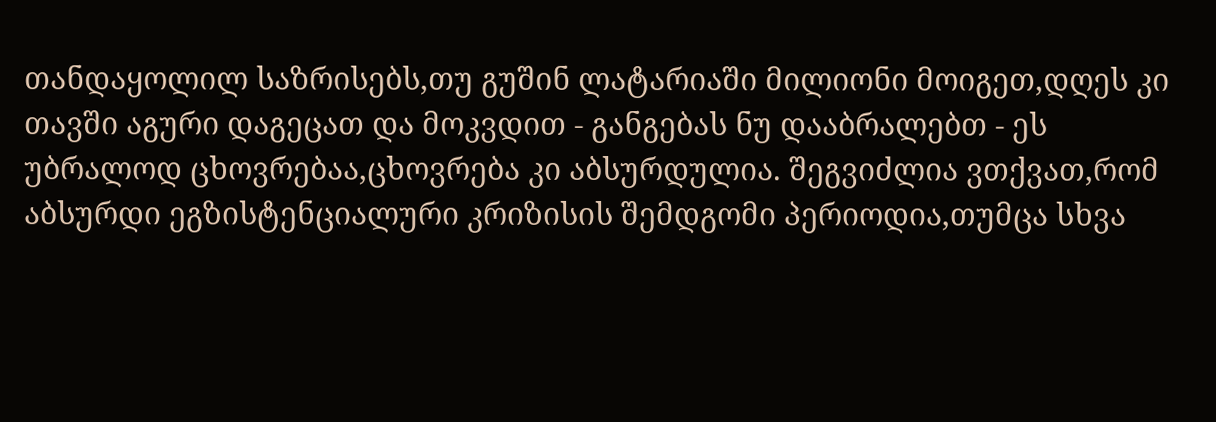თანდაყოლილ საზრისებს,თუ გუშინ ლატარიაში მილიონი მოიგეთ,დღეს კი თავში აგური დაგეცათ და მოკვდით - განგებას ნუ დააბრალებთ - ეს უბრალოდ ცხოვრებაა,ცხოვრება კი აბსურდულია. შეგვიძლია ვთქვათ,რომ აბსურდი ეგზისტენციალური კრიზისის შემდგომი პერიოდია,თუმცა სხვა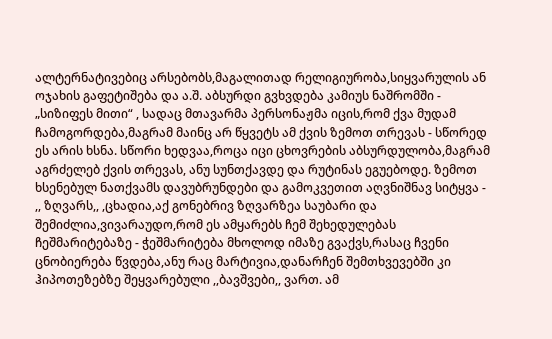ალტერნატივებიც არსებობს,მაგალითად რელიგიურობა,სიყვარულის ან ოჯახის გაფეტიშება და ა.შ. აბსურდი გვხვდება კამიუს ნაშრომში - „სიზიფეს მითი“ , სადაც მთავარმა პერსონაჟმა იცის,რომ ქვა მუდამ ჩამოგორდება,მაგრამ მაინც არ წყვეტს ამ ქვის ზემოთ თრევას - სწორედ ეს არის ხსნა. სწორი ხედვაა,როცა იცი ცხოვრების აბსურდულობა,მაგრამ აგრძელებ ქვის თრევას, ანუ სუნთქავდე და რუტინას ეგუებოდე. ზემოთ ხსენებულ ნათქვამს დავუბრუნდები და გამოკვეთით აღვნიშნავ სიტყვა - ,, ზღვარს,, ,ცხადია,აქ გონებრივ ზღვარზეა საუბარი და შემიძლია,ვივარაუდო,რომ ეს ამყარებს ჩემ შეხედულებას ჩეშმარიტებაზე - ჭეშმარიტება მხოლოდ იმაზე გვაქვს,რასაც ჩვენი ცნობიერება წვდება,ანუ რაც მარტივია,დანარჩენ შემთხვევებში კი ჰიპოთეზებზე შეყვარებული ,,ბავშვები,, ვართ. ამ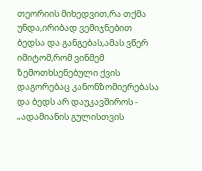თეორიის მიხედვით,რა თქმა უნდა,ირიბად ვემიჯნებით ბედსა და განგებას,ამას ვწერ იმიტომ,რომ ვინმემ ზემოთხსენებული ქვის დაგორებაც კანონზომიერებასა და ბედს არ დაუკავშიროს - „ადამიანის გულისთვის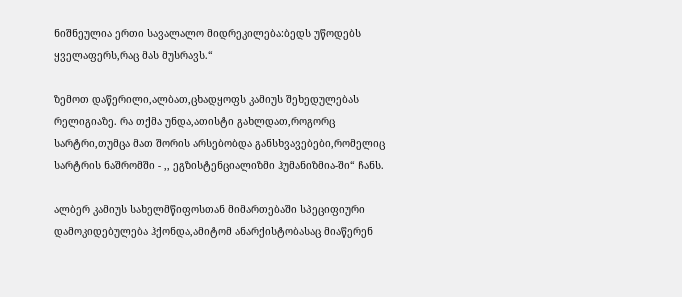ნიშნეულია ერთი სავალალო მიდრეკილება:ბედს უწოდებს ყველაფერს,რაც მას მუსრავს.“

ზემოთ დაწერილი,ალბათ,ცხადყოფს კამიუს შეხედულებას რელიგიაზე. რა თქმა უნდა,ათისტი გახლდათ,როგორც სარტრი,თუმცა მათ შორის არსებობდა განსხვავებები,რომელიც სარტრის ნაშრომში - ,, ეგზისტენციალიზმი ჰუმანიზმია-ში“ ჩანს.

ალბერ კამიუს სახელმწიფოსთან მიმართებაში სპეციფიური დამოკიდებულება ჰქონდა,ამიტომ ანარქისტობასაც მიაწერენ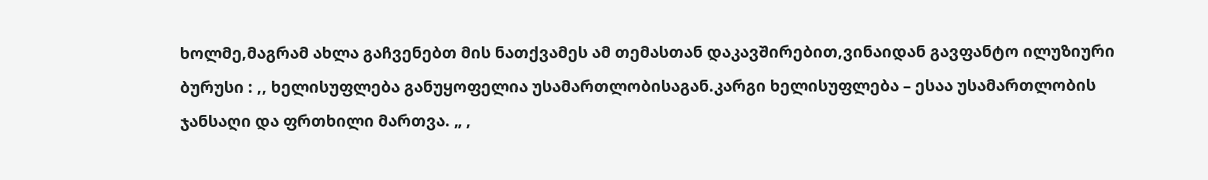ხოლმე,მაგრამ ახლა გაჩვენებთ მის ნათქვამეს ამ თემასთან დაკავშირებით,ვინაიდან გავფანტო ილუზიური ბურუსი : ,, ხელისუფლება განუყოფელია უსამართლობისაგან.კარგი ხელისუფლება – ესაა უსამართლობის ჯანსაღი და ფრთხილი მართვა. „ ,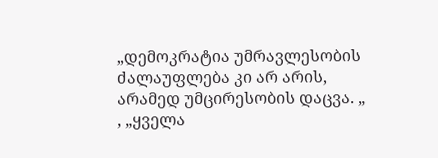„დემოკრატია უმრავლესობის ძალაუფლება კი არ არის,
არამედ უმცირესობის დაცვა. „ , „ყველა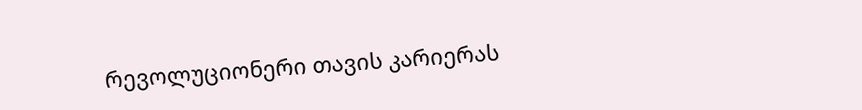რევოლუციონერი თავის კარიერას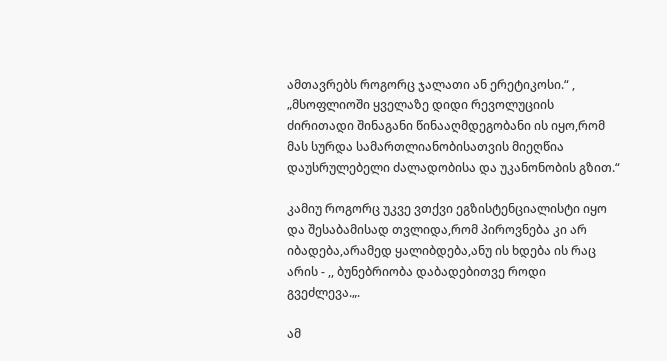ამთავრებს როგორც ჯალათი ან ერეტიკოსი.“ , „მსოფლიოში ყველაზე დიდი რევოლუციის ძირითადი შინაგანი წინააღმდეგობანი ის იყო,რომ მას სურდა სამართლიანობისათვის მიეღწია დაუსრულებელი ძალადობისა და უკანონობის გზით.“

კამიუ როგორც უკვე ვთქვი ეგზისტენციალისტი იყო და შესაბამისად თვლიდა,რომ პიროვნება კი არ იბადება,არამედ ყალიბდება,ანუ ის ხდება ის რაც არის - ,, ბუნებრიობა დაბადებითვე როდი გვეძლევა.„.

ამ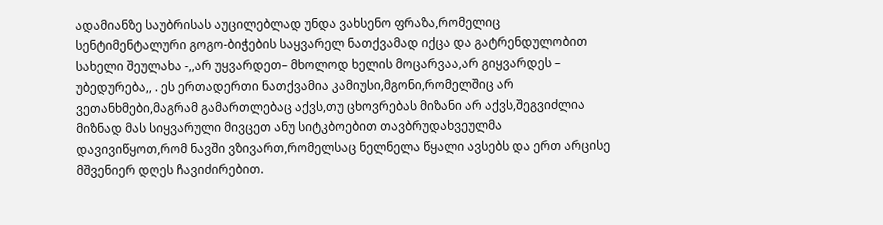ადამიანზე საუბრისას აუცილებლად უნდა ვახსენო ფრაზა,რომელიც სენტიმენტალური გოგო-ბიჭების საყვარელ ნათქვამად იქცა და გატრენდულობით სახელი შეულახა -,,არ უყვარდეთ– მხოლოდ ხელის მოცარვაა,არ გიყვარდეს – უბედურება,, . ეს ერთადერთი ნათქვამია კამიუსი,მგონი,რომელშიც არ ვეთანხმები,მაგრამ გამართლებაც აქვს,თუ ცხოვრებას მიზანი არ აქვს,შეგვიძლია მიზნად მას სიყვარული მივცეთ ანუ სიტკბოებით თავბრუდახვეულმა დავივიწყოთ,რომ ნავში ვზივართ,რომელსაც ნელნელა წყალი ავსებს და ერთ არცისე მშვენიერ დღეს ჩავიძირებით.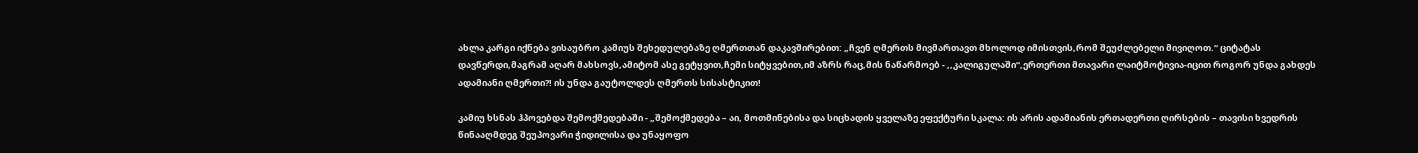ახლა კარგი იქნება ვისაუბრო კამიუს შეხედულებაზე ღმერთთან დაკავშირებით: „ჩვენ ღმერთს მივმართავთ მხოლოდ იმისთვის,რომ შეუძლებელი მივიღოთ.“ ციტატას დავწერდი,მაგრამ აღარ მახსოვს,ამიტომ ასე გეტყვით,ჩემი სიტყვებით,იმ აზრს რაც,მის ნაწარმოებ - ,,კალიგულაში“,ერთერთი მთავარი ლაიტმოტივია-იცით როგორ უნდა გახდეს ადამიანი ღმერთი?! ის უნდა გაუტოლდეს ღმერთს სისასტიკით!

კამიუ ხსნას ჰპოვებდა შემოქმედებაში - „შემოქმედება – აი, მოთმინებისა და სიცხადის ყველაზე ეფექტური სკალა: ის არის ადამიანის ერთადერთი ღირსების – თავისი ხვედრის წინააღმდეგ შეუპოვარი ჭიდილისა და უნაყოფო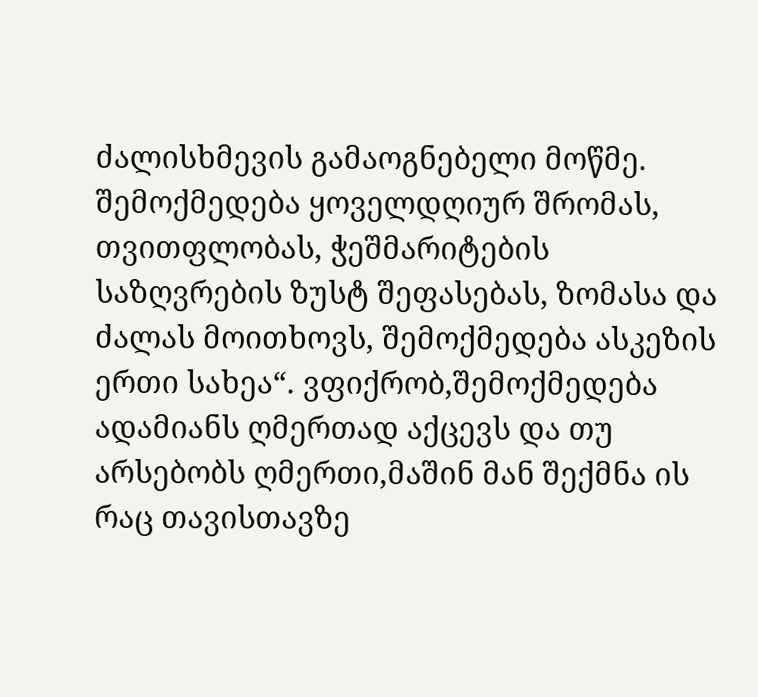ძალისხმევის გამაოგნებელი მოწმე. შემოქმედება ყოველდღიურ შრომას, თვითფლობას, ჭეშმარიტების საზღვრების ზუსტ შეფასებას, ზომასა და ძალას მოითხოვს, შემოქმედება ასკეზის ერთი სახეა“. ვფიქრობ,შემოქმედება ადამიანს ღმერთად აქცევს და თუ არსებობს ღმერთი,მაშინ მან შექმნა ის რაც თავისთავზე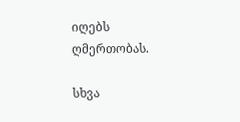იღებს ღმერთობას.

სხვა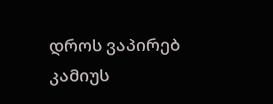დროს ვაპირებ კამიუს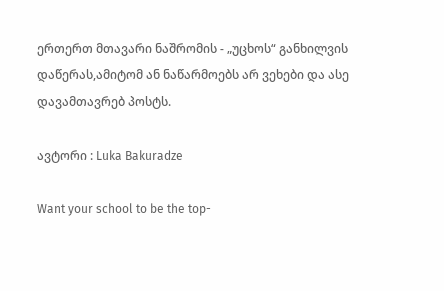ერთერთ მთავარი ნაშრომის - „უცხოს“ განხილვის დაწერას,ამიტომ ან ნაწარმოებს არ ვეხები და ასე დავამთავრებ პოსტს.

ავტორი : Luka Bakuradze

Want your school to be the top-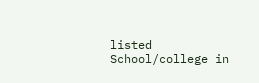listed School/college in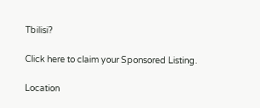Tbilisi?

Click here to claim your Sponsored Listing.

Location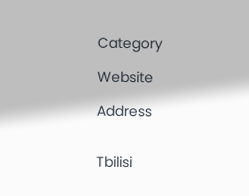Category

Website

Address


Tbilisi